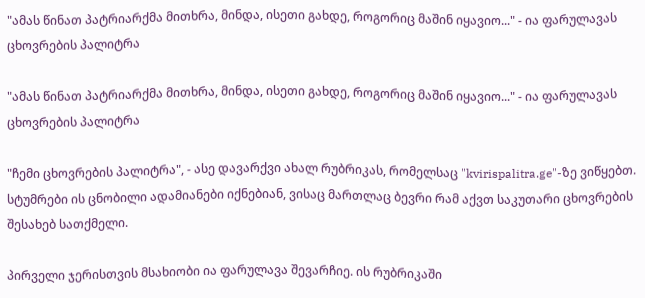"ამას წინათ პატრიარქმა მითხრა, მინდა, ისეთი გახდე, როგორიც მაშინ იყავიო..." - ია ფარულავას ცხოვრების პალიტრა

"ამას წინათ პატრიარქმა მითხრა, მინდა, ისეთი გახდე, როგორიც მაშინ იყავიო..." - ია ფარულავას ცხოვრების პალიტრა

"ჩემი ცხოვრების პალიტრა", - ასე დავარქვი ახალ რუბრიკას, რომელსაც "kvirispalitra.ge"-ზე ვიწყებთ. სტუმრები ის ცნობილი ადამიანები იქნებიან, ვისაც მართლაც ბევრი რამ აქვთ საკუთარი ცხოვრების შესახებ სათქმელი.

პირველი ჯერისთვის მსახიობი ია ფარულავა შევარჩიე. ის რუბრიკაში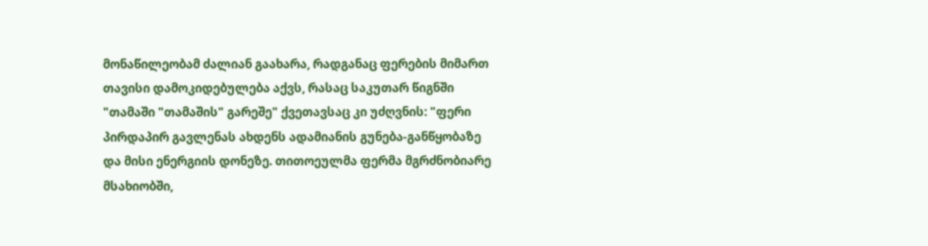მონაწილეობამ ძალიან გაახარა, რადგანაც ფერების მიმართ თავისი დამოკიდებულება აქვს, რასაც საკუთარ წიგნში "თამაში "თამაშის" გარეშე" ქვეთავსაც კი უძღვნის: "ფერი პირდაპირ გავლენას ახდენს ადამიანის გუნება-განწყობაზე და მისი ენერგიის დონეზე. თითოეულმა ფერმა მგრძნობიარე მსახიობში,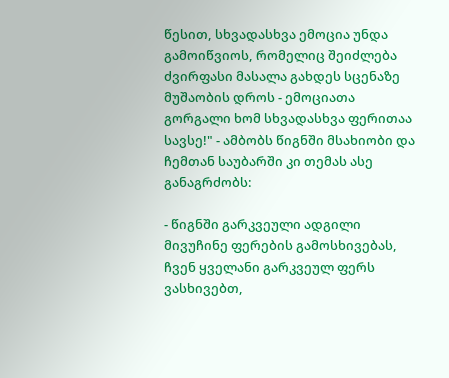წესით, სხვადასხვა ემოცია უნდა გამოიწვიოს, რომელიც შეიძლება ძვირფასი მასალა გახდეს სცენაზე მუშაობის დროს - ემოციათა გორგალი ხომ სხვადასხვა ფერითაა სავსე!" - ამბობს წიგნში მსახიობი და ჩემთან საუბარში კი თემას ასე განაგრძობს:

- წიგნში გარკვეული ადგილი მივუჩინე ფერების გამოსხივებას, ჩვენ ყველანი გარკვეულ ფერს ვასხივებთ,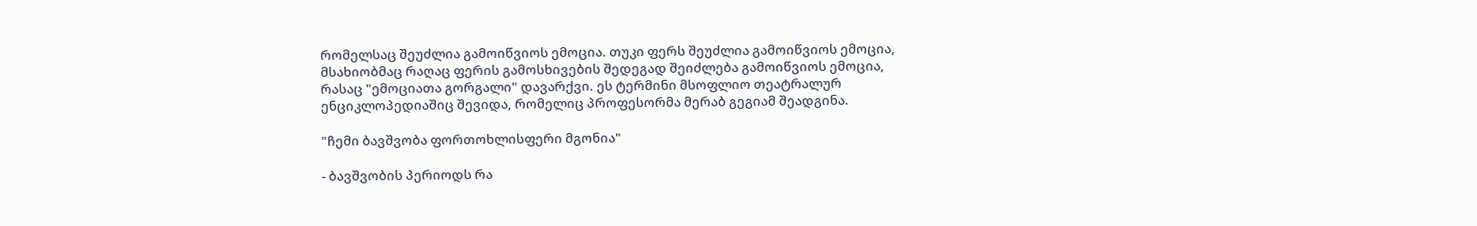რომელსაც შეუძლია გამოიწვიოს ემოცია. თუკი ფერს შეუძლია გამოიწვიოს ემოცია, მსახიობმაც რაღაც ფერის გამოსხივების შედეგად შეიძლება გამოიწვიოს ემოცია, რასაც "ემოციათა გორგალი" დავარქვი. ეს ტერმინი მსოფლიო თეატრალურ ენციკლოპედიაშიც შევიდა, რომელიც პროფესორმა მერაბ გეგიამ შეადგინა.

"ჩემი ბავშვობა ფორთოხლისფერი მგონია"

- ბავშვობის პერიოდს რა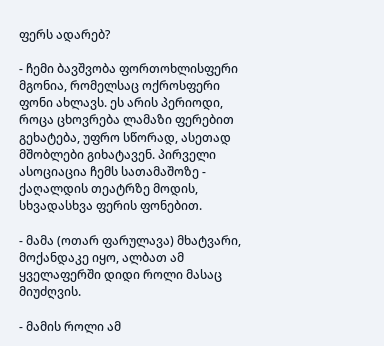ფერს ადარებ?

- ჩემი ბავშვობა ფორთოხლისფერი მგონია, რომელსაც ოქროსფერი ფონი ახლავს. ეს არის პერიოდი, როცა ცხოვრება ლამაზი ფერებით გეხატება, უფრო სწორად, ასეთად მშობლები გიხატავენ. პირველი ასოციაცია ჩემს სათამაშოზე - ქაღალდის თეატრზე მოდის, სხვადასხვა ფერის ფონებით.

- მამა (ოთარ ფარულავა) მხატვარი, მოქანდაკე იყო, ალბათ ამ ყველაფერში დიდი როლი მასაც მიუძღვის.

- მამის როლი ამ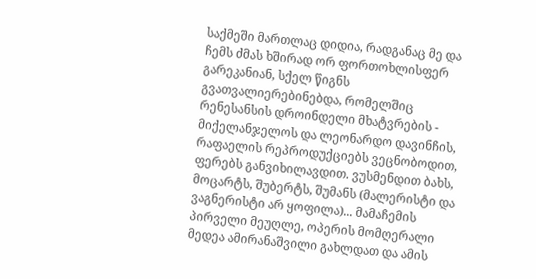საქმეში მართლაც დიდია, რადგანაც მე და ჩემს ძმას ხშირად ორ ფორთოხლისფერ გარეკანიან, სქელ წიგნს გვათვალიერებინებდა, რომელშიც რენესანსის დროინდელი მხატვრების - მიქელანჯელოს და ლეონარდო დავინჩის, რაფაელის რეპროდუქციებს ვეცნობოდით, ფერებს განვიხილავდით. ვუსმენდით ბახს, მოცარტს, შუბერტს, შუმანს (მალერისტი და ვაგნერისტი არ ყოფილა)... მამაჩემის პირველი მეუღლე, ოპერის მომღერალი მედეა ამირანაშვილი გახლდათ და ამის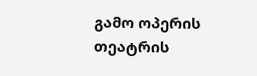გამო ოპერის თეატრის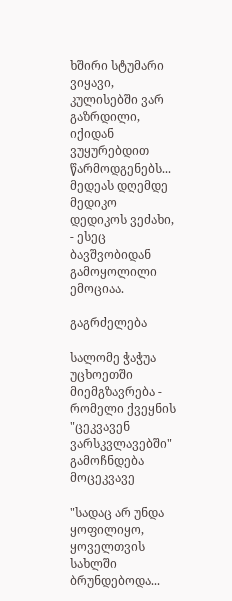ხშირი სტუმარი ვიყავი, კულისებში ვარ გაზრდილი, იქიდან ვუყურებდით წარმოდგენებს... მედეას დღემდე მედიკო დედიკოს ვეძახი, - ესეც ბავშვობიდან გამოყოლილი ემოციაა.

გაგრძელება

სალომე ჭაჭუა უცხოეთში მიემგზავრება - რომელი ქვეყნის "ცეკვავენ ვარსკვლავებში" გამოჩნდება მოცეკვავე

"სადაც არ უნდა ყოფილიყო, ყოველთვის სახლში ბრუნდებოდა...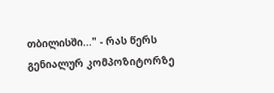თბილისში..." - რას წერს გენიალურ კომპოზიტორზე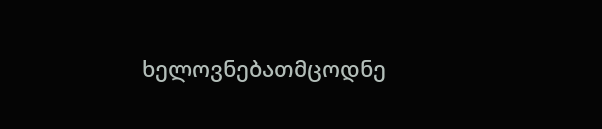ხელოვნებათმცოდნე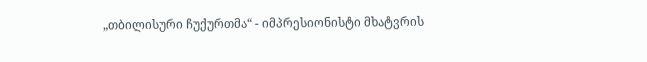„თბილისური ჩუქურთმა“ - იმპრესიონისტი მხატვრის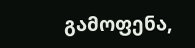გამოფენა,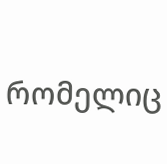რომელიც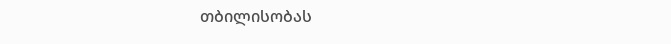თბილისობას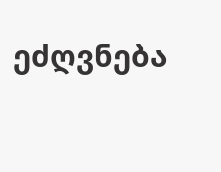ეძღვნება